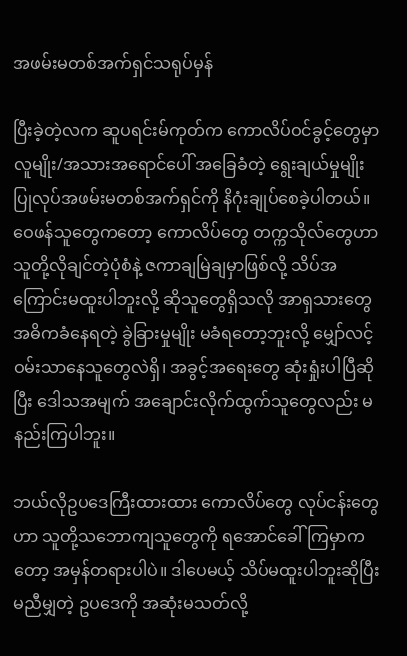အဖမ်းမတစ်အက်ရှင်သရုပ်မှန်

ပြီးခဲ့တဲ့လက ဆူပရင်းမ်ကုတ်က ကောလိပ်ဝင်ခွင့်တွေမှာ လူမျိုး/အသားအရောင်ပေါ် အခြေခံတဲ့ ရွေးချယ်မှုမျိုး ပြုလုပ်အဖမ်းမတစ်အက်ရှင်ကို နိဂုံးချုပ်စေခဲ့ပါတယ်။ ဝေဖန်သူတွေကတော့ ကောလိပ်တွေ တက္ကသိုလ်တွေဟာ သူတို့လိုချင်တဲ့ပုံစံနဲ့ ဇကာချမြဲချမှာဖြစ်လို့ သိပ်အကြောင်းမထူးပါဘူးလို့ ဆိုသူတွေရှိသလို အာရှသားတွေ အဓိကခံနေရတဲ့ ခွဲခြားမှုမျိုး မခံရတော့ဘူးလို့ မျှော်လင့်ဝမ်းသာနေသူတွေလဲရှိ၊ အခွင့်အရေးတွေ ဆုံးရှုံးပါပြီဆိုပြီး ဒေါသအမျက် အချောင်းလိုက်ထွက်သူတွေလည်း မနည်းကြပါဘူး။

ဘယ်လိုဥပဒေကြီးထားထား ကောလိပ်တွေ လုပ်ငန်းတွေဟာ သူတို့သဘောကျသူတွေကို ရအောင်ခေါ်ကြမှာကတော့ အမှန်တရားပါပဲ။ ဒါပေမယ့် သိပ်မထူးပါဘူးဆိုပြီး မညီမျှတဲ့ ဥပဒေကို အဆုံးမသတ်လို့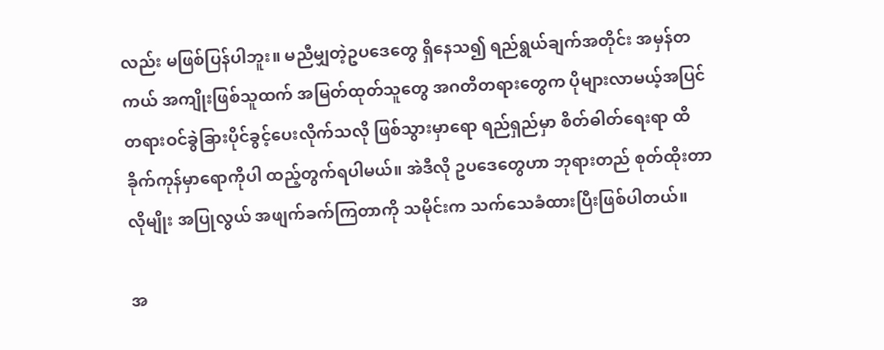လည်း မဖြစ်ပြန်ပါဘူး။ မညီမျှတဲ့ဥပဒေတွေ ရှိနေသ၍ ရည်ရွယ်ချက်အတိုင်း အမှန်တကယ် အကျိုးဖြစ်သူထက် အမြတ်ထုတ်သူတွေ အဂတိတရားတွေက ပိုများလာမယ့်အပြင် တရားဝင်ခွဲခြားပိုင်ခွင့်ပေးလိုက်သလို ဖြစ်သွားမှာရော ရည်ရှည်မှာ စိတ်ဓါတ်ရေးရာ ထိခိုက်ကုန်မှာရောကိုပါ ထည့်တွက်ရပါမယ်။ အဲဒီလို ဥပဒေတွေဟာ ဘုရားတည် စုတ်ထိုးတာလိုမျိုး အပြုလွယ် အဖျက်ခက်ကြတာကို သမိုင်းက သက်သေခံထားပြီးဖြစ်ပါတယ်။

အ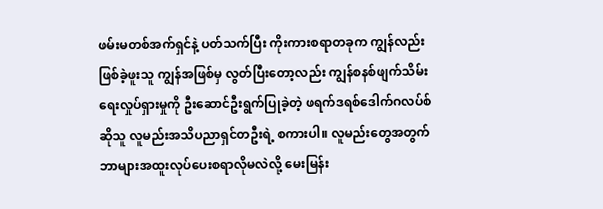ဖမ်းမတစ်အက်ရှင်နဲ့ ပတ်သက်ပြီး ကိုးကားစရာတခုက ကျွန်လည်းဖြစ်ခဲ့ဖူးသူ ကျွန်အဖြစ်မှ လွတ်ပြီးတော့လည်း ကျွန်စနစ်ဖျက်သိမ်းရေးလှုပ်ရှားမှုကို ဦးဆောင်ဦးရွက်ပြုခဲ့တဲ့ ဖရက်ဒရစ်ဒေါက်ဂလပ်စ်ဆိုသူ လူမည်းအသိပညာရှင်တဦးရဲ့ စကားပါ။ လူမည်းတွေအတွက် ဘာများအထူးလုပ်ပေးစရာလိုမလဲလို့ မေးမြန်း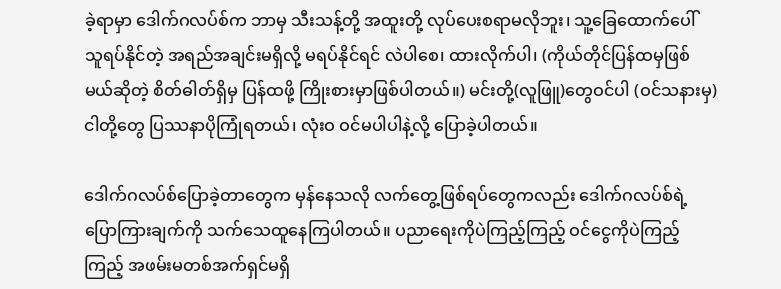ခဲ့ရာမှာ ဒေါက်ဂလပ်စ်က ဘာမှ သီးသန့်တို့ အထူးတို့ လုပ်ပေးစရာမလိုဘူး၊ သူ့ခြေထောက်ပေါ် သူရပ်နိုင်တဲ့ အရည်အချင်းမရှိလို့ မရပ်နိုင်ရင် လဲပါစေ၊ ထားလိုက်ပါ၊ (ကိုယ်တိုင်ပြန်ထမှဖြစ်မယ်ဆိုတဲ့ စိတ်ဓါတ်ရှိမှ ပြန်ထဖို့ ကြိုးစားမှာဖြစ်ပါတယ်။) မင်းတို့(လူဖြူ)တွေဝင်ပါ (ဝင်သနားမှ)  ငါတို့တွေ ပြဿနာပိုကြုံရတယ်၊ လုံးဝ ဝင်မပါပါနဲ့လို့ ပြောခဲ့ပါတယ်။

ဒေါက်ဂလပ်စ်ပြောခဲ့တာတွေက မှန်နေသလို လက်တွေ့ဖြစ်ရပ်တွေကလည်း ဒေါက်ဂလပ်စ်ရဲ့ ပြောကြားချက်ကို သက်သေထူနေကြပါတယ်။ ပညာရေးကိုပဲကြည့်ကြည့် ဝင်ငွေကိုပဲကြည့်ကြည့် အဖမ်းမတစ်အက်ရှင်မရှိ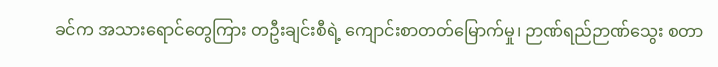ခင်က အသားရောင်တွေကြား တဦးချင်းစီရဲ့ ကျောင်းစာတတ်မြောက်မှု၊ ဉာဏ်ရည်ဉာဏ်သွေး စတာ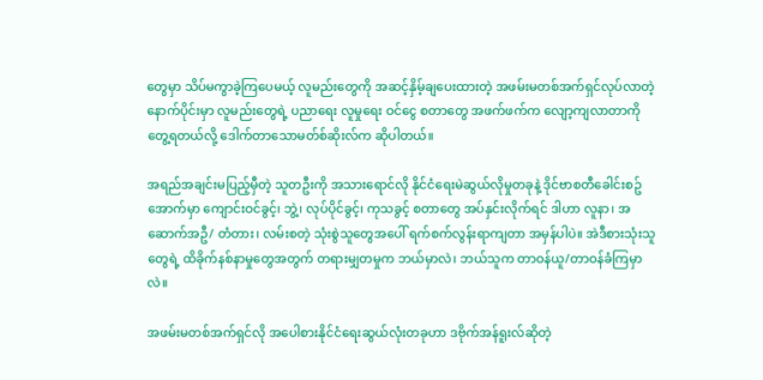တွေမှာ သိပ်မကွာခဲ့ကြပေမယ့် လူမည်းတွေကို အဆင့်နှိမ့်ချပေးထားတဲ့ အဖမ်းမတစ်အက်ရှင်လုပ်လာတဲ့ နောက်ပိုင်းမှာ လူမည်းတွေရဲ့ ပညာရေး လူမှုရေး ဝင်ငွေ စတာတွေ အဖက်ဖက်က လျော့ကျလာတာကို တွေ့ရတယ်လို့ ဒေါက်တာသောမတ်စ်ဆိုးလ်က ဆိုပါတယ်။

အရည်အချင်းမပြည့်မှီတဲ့ သူတဦးကို အသားရောင်လို နိုင်ငံရေးမဲဆွယ်လိုမှုတခုနဲ့ ဒိုင်ဗာစတီခေါင်းစဥ်အောက်မှာ ကျောင်းဝင်ခွင့်၊ ဘွဲ့၊ လုပ်ပိုင်ခွင့်၊ ကုသခွင့် စတာတွေ အပ်နှင်းလိုက်ရင် ဒါဟာ လူနာ၊ အဆောက်အဦ/ တံတား၊ လမ်းစတဲ့ သုံးစွဲသူတွေအပေါ် ရက်စက်လွန်းရာကျတာ အမှန်ပါပဲ။ အဲဒီစားသုံးသူတွေရဲ့ ထိခိုက်နစ်နာမှုတွေအတွက် တရားမျှတမှုက ဘယ်မှာလဲ၊ ဘယ်သူက တာဝန်ယူ/တာဝန်ခံကြမှာလဲ။

အဖမ်းမတစ်အက်ရှင်လို အပေါစားနိုင်ငံရေးဆွယ်လုံးတခုဟာ ဒဗိုက်အန်ရူးလ်ဆိုတဲ့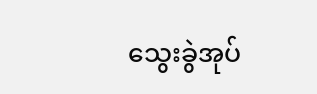သွေးခွဲအုပ်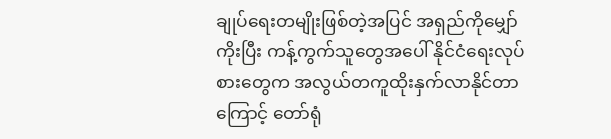ချုပ်ရေးတမျိုးဖြစ်တဲ့အပြင် အရှည်ကိုမျှော်ကိုးပြီး ကန့်ကွက်သူတွေအပေါ် နိုင်ငံရေးလုပ်စားတွေက အလွယ်တကူထိုးနှက်လာနိုင်တာကြောင့် တော်ရုံ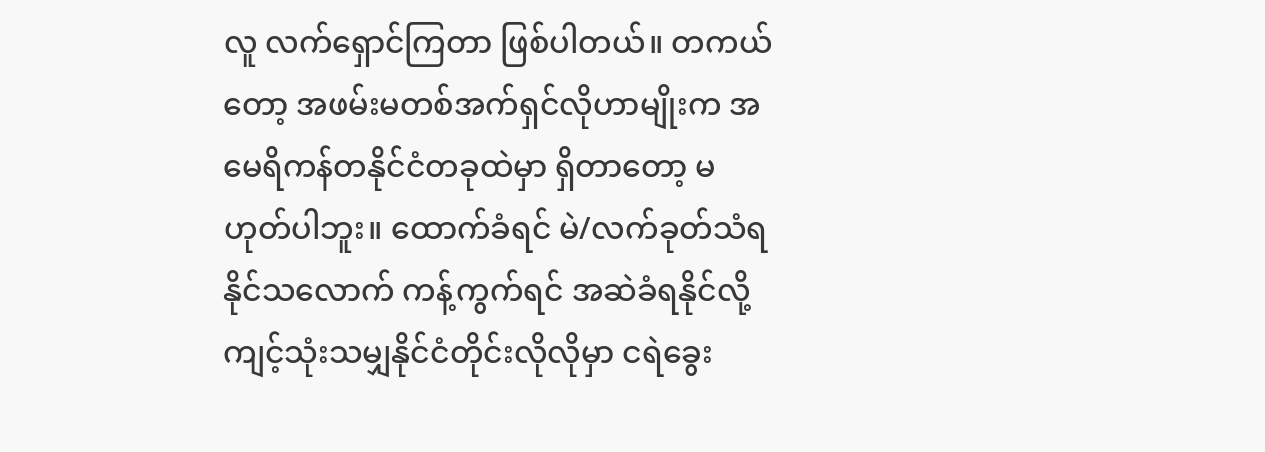လူ လက်ရှောင်ကြတာ ဖြစ်ပါတယ်။ တကယ်တော့ အဖမ်းမတစ်အက်ရှင်လိုဟာမျိုးက အမေရိကန်တနိုင်ငံတခုထဲမှာ ရှိတာတော့ မဟုတ်ပါဘူး။ ထောက်ခံရင် မဲ/လက်ခုတ်သံရနိုင်သလောက် ကန့်ကွက်ရင် အဆဲခံရနိုင်လို့ ကျင့်သုံးသမျှနိုင်ငံတိုင်းလိုလိုမှာ ငရဲခွေး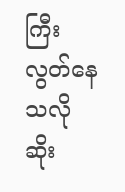ကြီး လွတ်နေသလို ဆိုး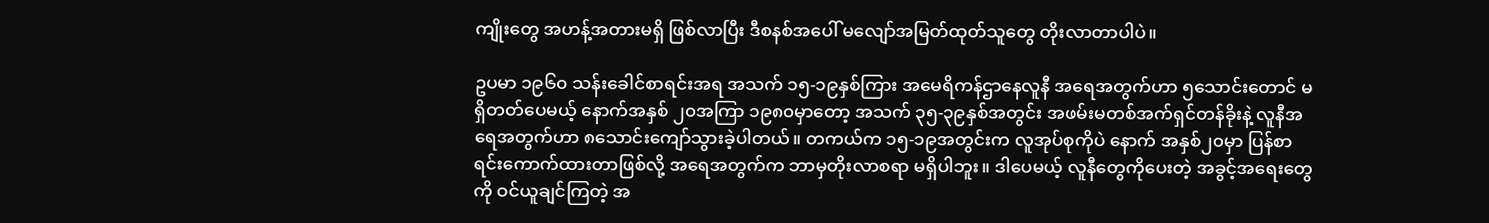ကျိုးတွေ အဟန့်အတားမရှိ ဖြစ်လာပြီး ဒီစနစ်အပေါ် မလျော်အမြတ်ထုတ်သူတွေ တိုးလာတာပါပဲ။

ဥပမာ ၁၉၆၀ သန်းခေါင်စာရင်းအရ အသက် ၁၅-၁၉နှစ်ကြား အမေရိကန်ဌာနေလူနီ အရေအတွက်ဟာ ၅သောင်းတောင် မရှိတတ်ပေမယ့် နောက်အနှစ် ၂၀အကြာ ၁၉၈၀မှာတော့ အသက် ၃၅-၃၉နှစ်အတွင်း အဖမ်းမတစ်အက်ရှင်တန်ခိုးနဲ့ လူနီအရေအတွက်ဟာ ၈သောင်းကျော်သွားခဲ့ပါတယ်။ တကယ်က ၁၅-၁၉အတွင်းက လူအုပ်စုကိုပဲ နောက် အနှစ်၂၀မှာ ပြန်စာရင်းကောက်ထားတာဖြစ်လို့ အရေအတွက်က ဘာမှတိုးလာစရာ မရှိပါဘူး။ ဒါပေမယ့် လူနီတွေကိုပေးတဲ့ အခွင့်အရေးတွေကို ဝင်ယူချင်ကြတဲ့ အ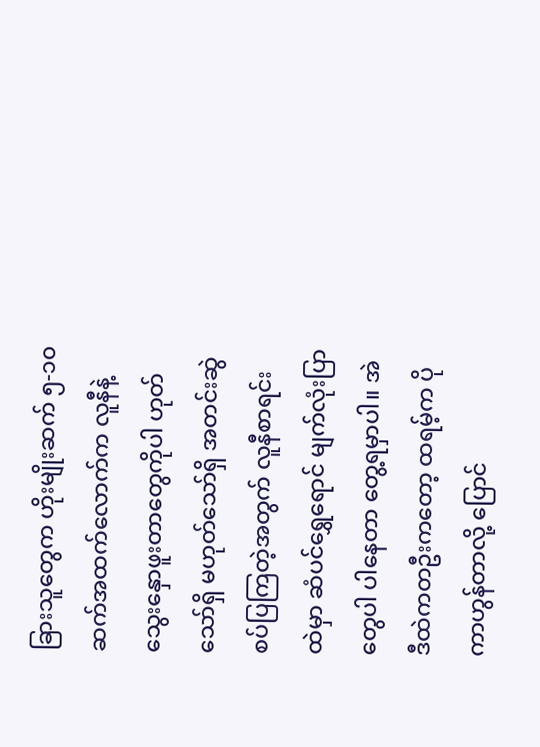ခြားသူတွေက ဟိုးမျိုးဆက် ၅-၁၀ဆက်အထက်လောက်က လူနီနဲ့ သွေးနှောဖူးတာတွေကိုပါ ဟုတ်သော်ရှိ မဟုတ်သော်ရှိ အတင်းဆွဲစပ်ပြကြတဲ့အတွက် လူနီစာရင်းထဲမှာ ဆံပင်ရွှေရောင် မျက်လုံးပြာတွေပါ ပါနေတာ တွေ့ရမှာပါ။ အဲဒီထဲကတဦးကတော့ ထရမ့်က ပိုကာဟွန်တာလို့ ပြောင်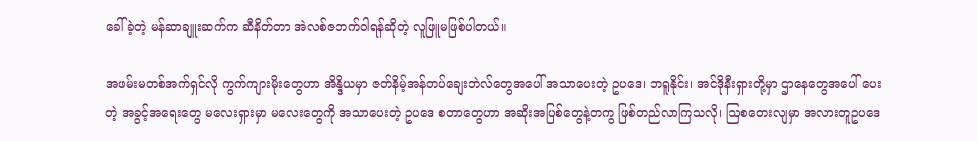ခေါ်ခဲ့တဲ့ မန်ဆာချူးဆက်က ဆီနိတ်တာ အဲလစ်ဇဘက်ဝါရန်ဆိုတဲ့ လူဖြူမဖြစ်ပါတယ်။

အဖမ်းမတစ်အက်ရှင်လို ကွက်ကျားမိုးတွေဟာ အိန္ဒိယမှာ ဇတ်နိမ့်အန်တပ်ချေးဘဲလ်တွေအပေါ် အသာပေးတဲ့ ဥပဒေ၊ ဘရူနိုင်း၊ အင်ဒိုနီးရှားတို့မှာ ဌာနေတွေအပေါ် ပေးတဲ့ အခွင့်အရေးတွေ မလေးရှားမှာ မလေးတွေကို အသာပေးတဲ့ ဥပဒေ စတာတွေဟာ အဆိုးအပြစ်တွေနဲ့တကွ ဖြစ်တည်လာကြသလို၊ ဩစတေးလျမှာ အလားတူဥပဒေ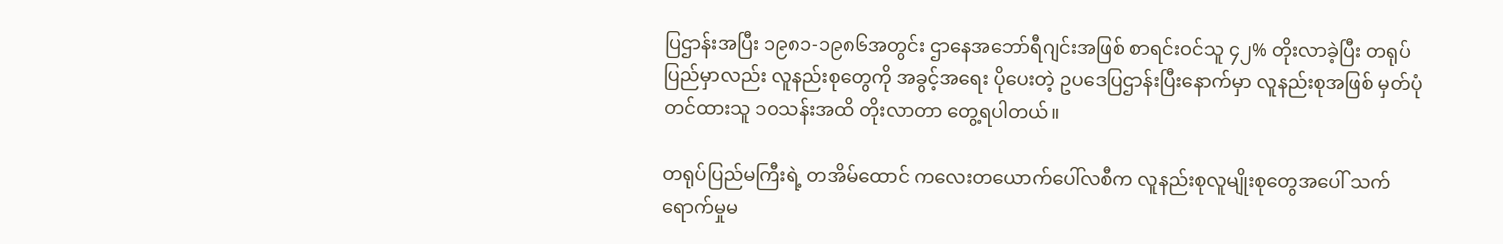ပြဌာန်းအပြီး ၁၉၈၁-၁၉၈၆အတွင်း ဌာနေအဘော်ရီဂျင်းအဖြစ် စာရင်းဝင်သူ ၄၂% တိုးလာခဲ့ပြီး တရုပ်ပြည်မှာလည်း လူနည်းစုတွေကို အခွင့်အရေး ပိုပေးတဲ့ ဥပဒေပြဌာန်းပြီးနောက်မှာ လူနည်းစုအဖြစ် မှတ်ပုံတင်ထားသူ ၁၀သန်းအထိ တိုးလာတာ တွေ့ရပါတယ်။

တရုပ်ပြည်မကြီးရဲ့ တအိမ်ထောင် ကလေးတယောက်ပေါ်လစီက လူနည်းစုလူမျိုးစုတွေအပေါ် သက်ရောက်မှုမ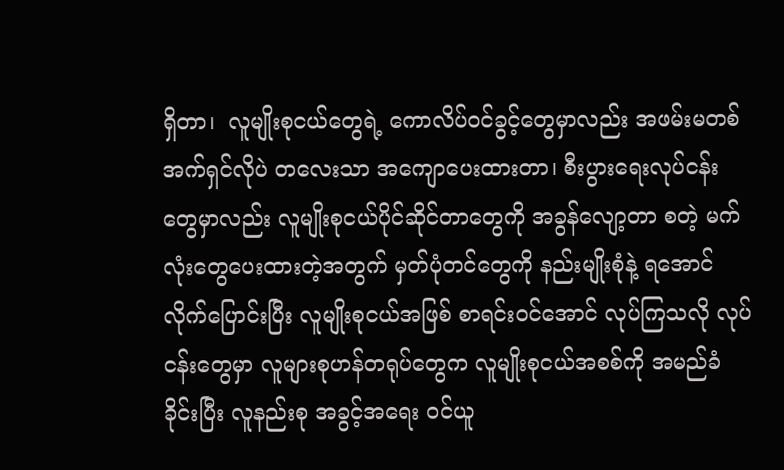ရှိတာ၊  လူမျိုးစုငယ်တွေရဲ့ ကောလိပ်ဝင်ခွင့်တွေမှာလည်း အဖမ်းမတစ်အက်ရှင်လိုပဲ တလေးသာ အကျောပေးထားတာ၊ စီးပွားရေးလုပ်ငန်းတွေမှာလည်း လူမျိုးစုငယ်ပိုင်ဆိုင်တာတွေကို အခွန်လျော့တာ စတဲ့ မက်လုံးတွေပေးထားတဲ့အတွက် မှတ်ပုံတင်တွေကို နည်းမျိုးစုံနဲ့ ရအောင်လိုက်ပြောင်းပြီး လူမျိုးစုငယ်အဖြစ် စာရင်းဝင်အောင် လုပ်ကြသလို လုပ်ငန်းတွေမှာ လူများစုဟန်တရုပ်တွေက လူမျိုးစုငယ်အစစ်ကို အမည်ခံခိုင်းပြီး လူနည်းစု အခွင့်အရေး ဝင်ယူ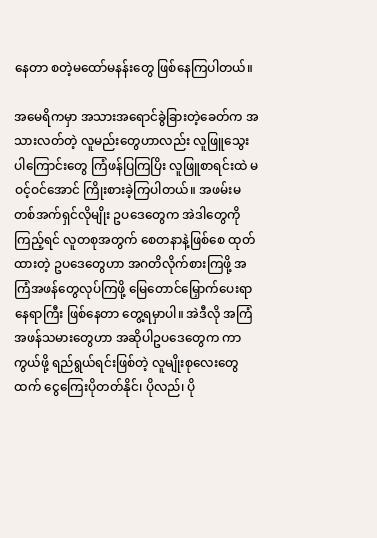နေတာ စတဲ့မထော်မနန်းတွေ ဖြစ်နေကြပါတယ်။

အမေရိကမှာ အသားအရောင်ခွဲခြားတဲ့ခေတ်က အသားလတ်တဲ့ လူမည်းတွေဟာလည်း လူဖြူသွေးပါကြောင်းတွေ ကြံဖန်ပြကြပြိး လူဖြူစာရင်းထဲ မဝင့်ဝင်အောင် ကြိုးစားခဲ့ကြပါတယ်။ အဖမ်းမတစ်အက်ရှင်လိုမျိုး ဥပဒေတွေက အဲဒါတွေကိုကြည့်ရင် လူတစုအတွက် စေတနာနဲ့ဖြစ်စေ ထုတ်ထားတဲ့ ဥပဒေတွေဟာ အဂတိလိုက်စားကြဖို့ အကြံအဖန်တွေလုပ်ကြဖို့ မြေတောင်မြှောက်ပေးရာနေရာကြီး ဖြစ်နေတာ တွေ့ရမှာပါ။ အဲဒီလို အကြံအဖန်သမားတွေဟာ အဆိုပါဥပဒေတွေက ကာကွယ်ဖို့ ရည်ရွယ်ရင်းဖြစ်တဲ့ လူမျိုးစုလေးတွေထက် ငွေကြေးပိုတတ်နိုင်၊ ပိုလည်၊ ပို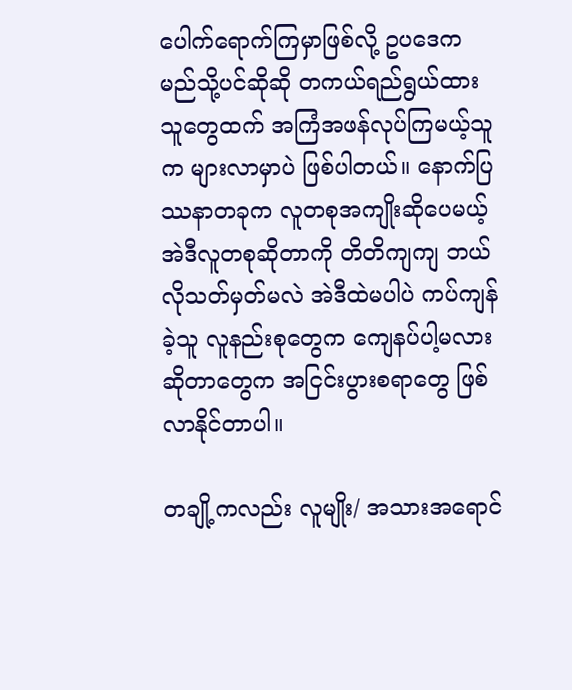ပေါက်ရောက်ကြမှာဖြစ်လို့ ဥပဒေက မည်သို့ပင်ဆိုဆို တကယ်ရည်ရွယ်ထားသူတွေထက် အကြံအဖန်လုပ်ကြမယ့်သူက များလာမှာပဲ ဖြစ်ပါတယ်။ နောက်ပြဿနာတခုက လူတစုအကျိုးဆိုပေမယ့် အဲဒီလူတစုဆိုတာကို တိတိကျကျ ဘယ်လိုသတ်မှတ်မလဲ အဲဒီထဲမပါပဲ ကပ်ကျန်ခဲ့သူ လူနည်းစုတွေက ကျေနပ်ပါ့မလားဆိုတာတွေက အငြင်းပွားစရာတွေ ဖြစ်လာနိုင်တာပါ။

တချို့ကလည်း လူမျိုး/ အသားအရောင်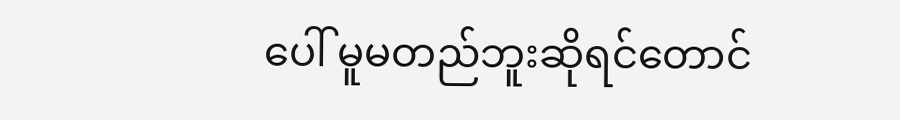ပေါ် မူမတည်ဘူးဆိုရင်တောင်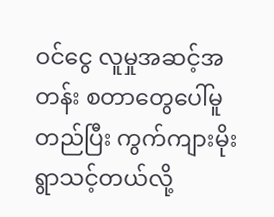ဝင်ငွေ လူမှုအဆင့်အတန်း စတာတွေပေါ်မူတည်ပြီး ကွက်ကျားမိုးရွာသင့်တယ်လို့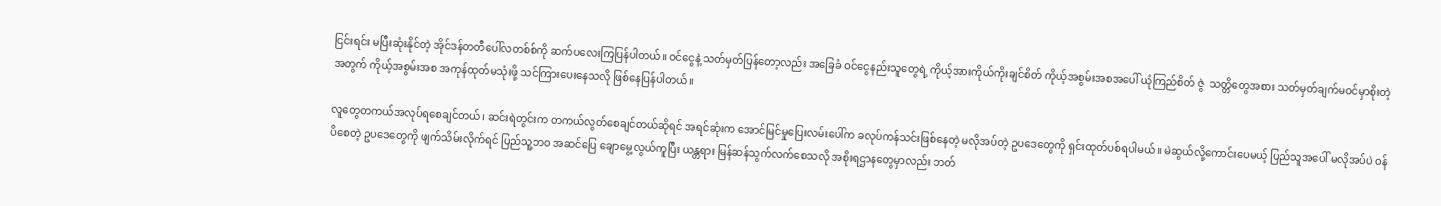ငြင်းရင်း မပြီးဆုံးနိုင်တဲ့ အိုင်ဒန်တတီပေါ်လတစ်စ်ကို ဆက်ပလေးကြပြန်ပါတယ်။ ဝင်ငွေနဲ့ သတ်မှတ်ပြန်တော့လည်း အခြေခံ ဝင်ငွေနည်းသူတွေရဲ့ ကိုယ့်အားကိုယ်ကိုးချင်စိတ် ကိုယ့်အစွမ်းအစအပေါ် ယုံကြည်စိတ် ဇွဲ  သတ္တိတွေအစား သတ်မှတ်ချက်မဝင်မှာစိုးတဲ့အတွက် ကိုယ့်အစွမ်းအစ အကုန်ထုတ်မသုံးဖို့ သင်ကြားပေးနေသလို ဖြစ်နေပြန်ပါတယ်။

လူတွေတကယ်အလုပ်ရစေချင်တယ်၊ ဆင်းရဲတွင်းက တကယ်လွတ်စေချင်တယ်ဆိုရင် အရင်ဆုံးက အောင်မြင်မှုပြေးလမ်းပေါ်က ခလုပ်ကန်သင်းဖြစ်နေတဲ့ မလိုအပ်တဲ့ ဥပဒေတွေကို ရှင်းထုတ်ပစ်ရပါမယ်။ မဲဆွယ်လို့ကောင်းပေမယ့် ပြည်သူအပေါ် မလိုအပ်ပဲ ဝန်ပိစေတဲ့ ဥပဒေတွေကို ဖျက်သိမ်းလိုက်ရင် ပြည်သူ့ဘဝ အဆင်ပြေ ချောမွေ့လွယ်ကူပြီး ယန္တရား မြန်ဆန်သွက်လက်စေသလို အစိုးရဌာနတွေမှာလည်း ဘတ်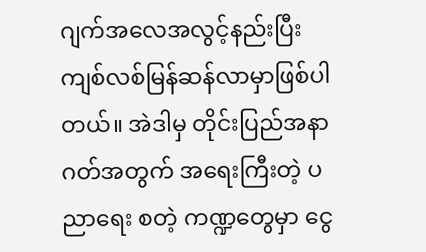ဂျက်အလေအလွင့်နည်းပြီး ကျစ်လစ်မြန်ဆန်လာမှာဖြစ်ပါတယ်။ အဲဒါမှ တိုင်းပြည်အနာဂတ်အတွက် အရေးကြီးတဲ့ ပညာရေး စတဲ့ ကဏ္ဍတွေမှာ ငွေ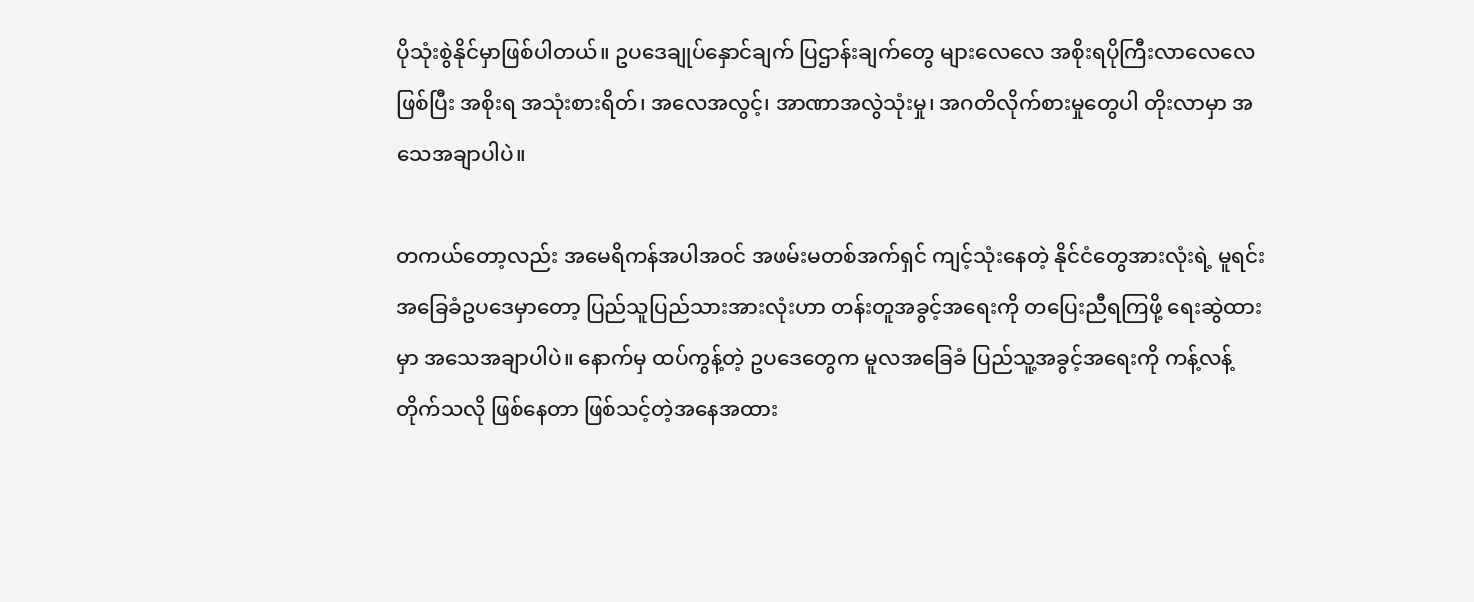ပိုသုံးစွဲနိုင်မှာဖြစ်ပါတယ်။ ဥပဒေချုပ်နှောင်ချက် ပြဌာန်းချက်တွေ များလေလေ အစိုးရပိုကြီးလာလေလေဖြစ်ပြီး အစိုးရ အသုံးစားရိတ်၊ အလေအလွင့်၊ အာဏာအလွဲသုံးမှု၊ အဂတိလိုက်စားမှုတွေပါ တိုးလာမှာ အသေအချာပါပဲ။

တကယ်တော့လည်း အမေရိကန်အပါအဝင် အဖမ်းမတစ်အက်ရှင် ကျင့်သုံးနေတဲ့ နိုင်ငံတွေအားလုံးရဲ့ မူရင်းအခြေခံဥပဒေမှာတော့ ပြည်သူပြည်သားအားလုံးဟာ တန်းတူအခွင့်အရေးကို တပြေးညီရကြဖို့ ရေးဆွဲထားမှာ အသေအချာပါပဲ။ နောက်မှ ထပ်ကွန့်တဲ့ ဥပဒေတွေက မူလအခြေခံ ပြည်သူ့အခွင့်အရေးကို ကန့်လန့်တိုက်သလို ဖြစ်နေတာ ဖြစ်သင့်တဲ့အနေအထား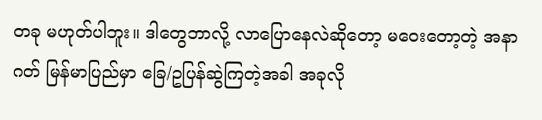တခု မဟုတ်ပါဘူး။ ဒါတွေဘာလို့ လာပြောနေလဲဆိုတော့ မဝေးတော့တဲ့ အနာဂတ် မြန်မာပြည်မှာ ခြေ/ဥပြန်ဆွဲကြတဲ့အခါ အခုလို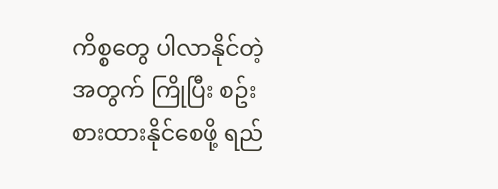ကိစ္စတွေ ပါလာနိုင်တဲ့အတွက် ကြိုပြီး စဥ်းစားထားနိုင်စေဖို့ ရည်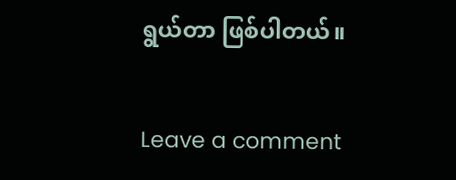ရွယ်တာ ဖြစ်ပါတယ်။

Leave a comment